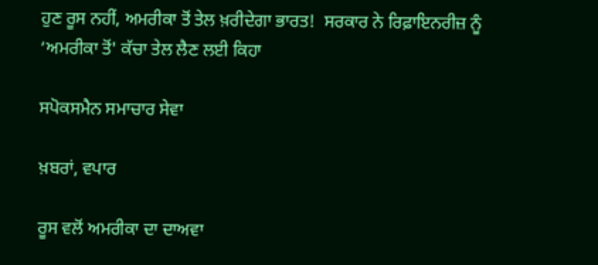ਹੁਣ ਰੂਸ ਨਹੀਂ, ਅਮਰੀਕਾ ਤੋਂ ਤੇਲ ਖ਼ਰੀਦੇਗਾ ਭਾਰਤ!  ਸਰਕਾਰ ਨੇ ਰਿਫ਼ਾਇਨਰੀਜ਼ ਨੂੰ ‘ਅਮਰੀਕਾ ਤੋਂ' ਕੱਚਾ ਤੇਲ ਲੈਣ ਲਈ ਕਿਹਾ

ਸਪੋਕਸਮੈਨ ਸਮਾਚਾਰ ਸੇਵਾ

ਖ਼ਬਰਾਂ, ਵਪਾਰ

ਰੂਸ ਵਲੋਂ ਅਮਰੀਕਾ ਦਾ ਦਾਅਵਾ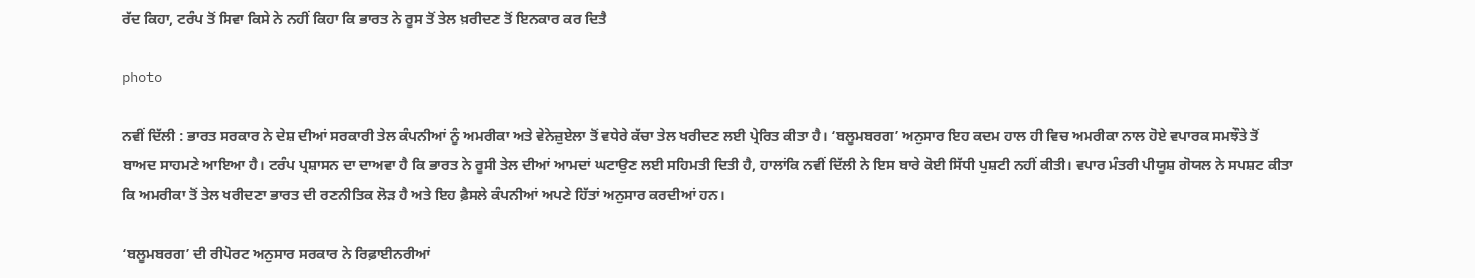ਰੱਦ ਕਿਹਾ, ਟਰੰਪ ਤੋਂ ਸਿਵਾ ਕਿਸੇ ਨੇ ਨਹੀਂ ਕਿਹਾ ਕਿ ਭਾਰਤ ਨੇ ਰੂਸ ਤੋਂ ਤੇਲ ਖ਼ਰੀਦਣ ਤੋਂ ਇਨਕਾਰ ਕਰ ਦਿਤੈ

photo

ਨਵੀਂ ਦਿੱਲੀ : ਭਾਰਤ ਸਰਕਾਰ ਨੇ ਦੇਸ਼ ਦੀਆਂ ਸਰਕਾਰੀ ਤੇਲ ਕੰਪਨੀਆਂ ਨੂੰ ਅਮਰੀਕਾ ਅਤੇ ਵੇਨੇਜ਼ੁਏਲਾ ਤੋਂ ਵਧੇਰੇ ਕੱਚਾ ਤੇਲ ਖਰੀਦਣ ਲਈ ਪ੍ਰੇਰਿਤ ਕੀਤਾ ਹੈ। ‘ਬਲੂਮਬਰਗ’ ਅਨੁਸਾਰ ਇਹ ਕਦਮ ਹਾਲ ਹੀ ਵਿਚ ਅਮਰੀਕਾ ਨਾਲ ਹੋਏ ਵਪਾਰਕ ਸਮਝੌਤੇ ਤੋਂ ਬਾਅਦ ਸਾਹਮਣੇ ਆਇਆ ਹੈ। ਟਰੰਪ ਪ੍ਰਸ਼ਾਸਨ ਦਾ ਦਾਅਵਾ ਹੈ ਕਿ ਭਾਰਤ ਨੇ ਰੂਸੀ ਤੇਲ ਦੀਆਂ ਆਮਦਾਂ ਘਟਾਉਣ ਲਈ ਸਹਿਮਤੀ ਦਿਤੀ ਹੈ, ਹਾਲਾਂਕਿ ਨਵੀਂ ਦਿੱਲੀ ਨੇ ਇਸ ਬਾਰੇ ਕੋਈ ਸਿੱਧੀ ਪੁਸ਼ਟੀ ਨਹੀਂ ਕੀਤੀ। ਵਪਾਰ ਮੰਤਰੀ ਪੀਯੂਸ਼ ਗੋਯਲ ਨੇ ਸਪਸ਼ਟ ਕੀਤਾ ਕਿ ਅਮਰੀਕਾ ਤੋਂ ਤੇਲ ਖਰੀਦਣਾ ਭਾਰਤ ਦੀ ਰਣਨੀਤਿਕ ਲੋੜ ਹੈ ਅਤੇ ਇਹ ਫ਼ੈਸਲੇ ਕੰਪਨੀਆਂ ਅਪਣੇ ਹਿੱਤਾਂ ਅਨੁਸਾਰ ਕਰਦੀਆਂ ਹਨ।

‘ਬਲੂਮਬਰਗ’ ਦੀ ਰੀਪੋਰਟ ਅਨੁਸਾਰ ਸਰਕਾਰ ਨੇ ਰਿਫ਼ਾਈਨਰੀਆਂ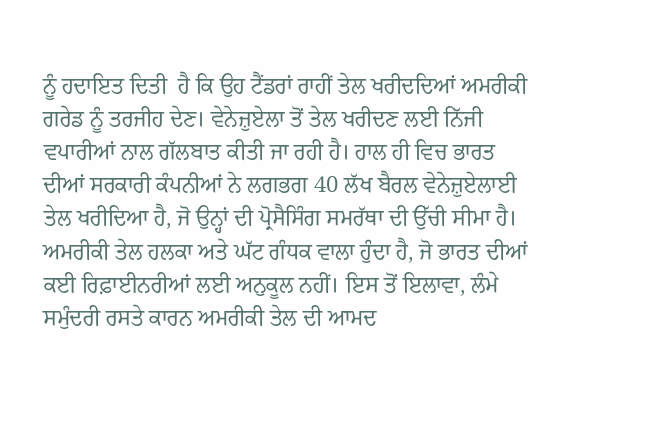ਨੂੰ ਹਦਾਇਤ ਦਿਤੀ  ਹੈ ਕਿ ਉਹ ਟੈਂਡਰਾਂ ਰਾਹੀਂ ਤੇਲ ਖਰੀਦਦਿਆਂ ਅਮਰੀਕੀ ਗਰੇਡ ਨੂੰ ਤਰਜੀਹ ਦੇਣ। ਵੇਨੇਜ਼ੁਏਲਾ ਤੋਂ ਤੇਲ ਖਰੀਦਣ ਲਈ ਨਿੱਜੀ ਵਪਾਰੀਆਂ ਨਾਲ ਗੱਲਬਾਤ ਕੀਤੀ ਜਾ ਰਹੀ ਹੈ। ਹਾਲ ਹੀ ਵਿਚ ਭਾਰਤ ਦੀਆਂ ਸਰਕਾਰੀ ਕੰਪਨੀਆਂ ਨੇ ਲਗਭਗ 40 ਲੱਖ ਬੈਰਲ ਵੇਨੇਜ਼ੁਏਲਾਈ ਤੇਲ ਖਰੀਦਿਆ ਹੈ, ਜੋ ਉਨ੍ਹਾਂ ਦੀ ਪ੍ਰੋਸੈਸਿੰਗ ਸਮਰੱਥਾ ਦੀ ਉੱਚੀ ਸੀਮਾ ਹੈ। ਅਮਰੀਕੀ ਤੇਲ ਹਲਕਾ ਅਤੇ ਘੱਟ ਗੰਧਕ ਵਾਲਾ ਹੁੰਦਾ ਹੈ, ਜੋ ਭਾਰਤ ਦੀਆਂ ਕਈ ਰਿਫ਼ਾਈਨਰੀਆਂ ਲਈ ਅਨੁਕੂਲ ਨਹੀਂ। ਇਸ ਤੋਂ ਇਲਾਵਾ, ਲੰਮੇ  ਸਮੁੰਦਰੀ ਰਸਤੇ ਕਾਰਨ ਅਮਰੀਕੀ ਤੇਲ ਦੀ ਆਮਦ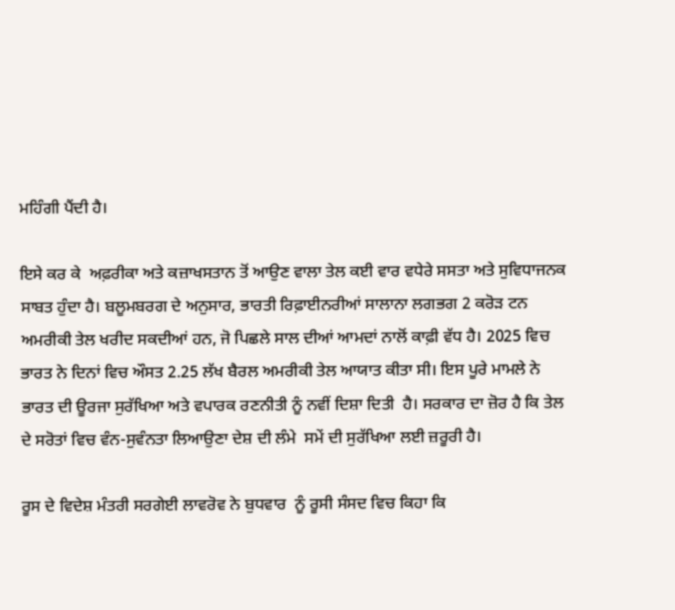ਮਹਿੰਗੀ ਪੈਂਦੀ ਹੈ।

ਇਸੇ ਕਰ ਕੇ  ਅਫ਼ਰੀਕਾ ਅਤੇ ਕਜ਼ਾਖਸਤਾਨ ਤੋਂ ਆਉਣ ਵਾਲਾ ਤੇਲ ਕਈ ਵਾਰ ਵਧੇਰੇ ਸਸਤਾ ਅਤੇ ਸੁਵਿਧਾਜਨਕ ਸਾਬਤ ਹੁੰਦਾ ਹੈ। ਬਲੂਮਬਰਗ ਦੇ ਅਨੁਸਾਰ, ਭਾਰਤੀ ਰਿਫ਼ਾਈਨਰੀਆਂ ਸਾਲਾਨਾ ਲਗਭਗ 2 ਕਰੋੜ ਟਨ ਅਮਰੀਕੀ ਤੇਲ ਖਰੀਦ ਸਕਦੀਆਂ ਹਨ, ਜੋ ਪਿਛਲੇ ਸਾਲ ਦੀਆਂ ਆਮਦਾਂ ਨਾਲੋਂ ਕਾਫ਼ੀ ਵੱਧ ਹੈ। 2025 ਵਿਚ ਭਾਰਤ ਨੇ ਦਿਨਾਂ ਵਿਚ ਔਸਤ 2.25 ਲੱਖ ਬੈਰਲ ਅਮਰੀਕੀ ਤੇਲ ਆਯਾਤ ਕੀਤਾ ਸੀ। ਇਸ ਪੂਰੇ ਮਾਮਲੇ ਨੇ ਭਾਰਤ ਦੀ ਊਰਜਾ ਸੁਰੱਖਿਆ ਅਤੇ ਵਪਾਰਕ ਰਣਨੀਤੀ ਨੂੰ ਨਵੀਂ ਦਿਸ਼ਾ ਦਿਤੀ  ਹੈ। ਸਰਕਾਰ ਦਾ ਜ਼ੋਰ ਹੈ ਕਿ ਤੇਲ ਦੇ ਸਰੋਤਾਂ ਵਿਚ ਵੰਨ-ਸੁਵੰਨਤਾ ਲਿਆਉਣਾ ਦੇਸ਼ ਦੀ ਲੰਮੇ  ਸਮੇਂ ਦੀ ਸੁਰੱਖਿਆ ਲਈ ਜ਼ਰੂਰੀ ਹੈ।

ਰੂਸ ਦੇ ਵਿਦੇਸ਼ ਮੰਤਰੀ ਸਰਗੇਈ ਲਾਵਰੋਵ ਨੇ ਬੁਧਵਾਰ  ਨੂੰ ਰੂਸੀ ਸੰਸਦ ਵਿਚ ਕਿਹਾ ਕਿ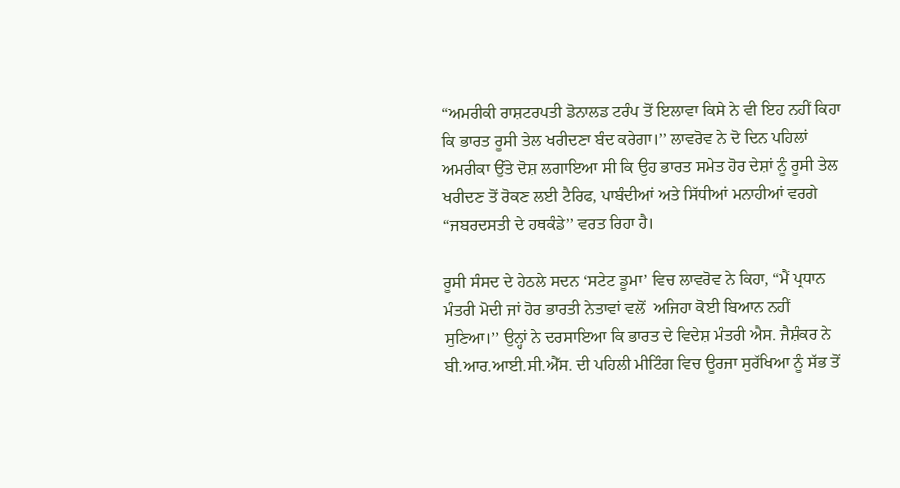“ਅਮਰੀਕੀ ਰਾਸ਼ਟਰਪਤੀ ਡੋਨਾਲਡ ਟਰੰਪ ਤੋਂ ਇਲਾਵਾ ਕਿਸੇ ਨੇ ਵੀ ਇਹ ਨਹੀਂ ਕਿਹਾ ਕਿ ਭਾਰਤ ਰੂਸੀ ਤੇਲ ਖਰੀਦਣਾ ਬੰਦ ਕਰੇਗਾ।’’ ਲਾਵਰੋਵ ਨੇ ਦੋ ਦਿਨ ਪਹਿਲਾਂ ਅਮਰੀਕਾ ਉੱਤੇ ਦੋਸ਼ ਲਗਾਇਆ ਸੀ ਕਿ ਉਹ ਭਾਰਤ ਸਮੇਤ ਹੋਰ ਦੇਸ਼ਾਂ ਨੂੰ ਰੂਸੀ ਤੇਲ ਖਰੀਦਣ ਤੋਂ ਰੋਕਣ ਲਈ ਟੈਰਿਫ, ਪਾਬੰਦੀਆਂ ਅਤੇ ਸਿੱਧੀਆਂ ਮਨਾਹੀਆਂ ਵਰਗੇ “ਜਬਰਦਸਤੀ ਦੇ ਹਥਕੰਡੇ’’ ਵਰਤ ਰਿਹਾ ਹੈ।

ਰੂਸੀ ਸੰਸਦ ਦੇ ਹੇਠਲੇ ਸਦਨ ‘ਸਟੇਟ ਡੂਮਾ’ ਵਿਚ ਲਾਵਰੋਵ ਨੇ ਕਿਹਾ, “ਮੈਂ ਪ੍ਰਧਾਨ ਮੰਤਰੀ ਮੋਦੀ ਜਾਂ ਹੋਰ ਭਾਰਤੀ ਨੇਤਾਵਾਂ ਵਲੋਂ  ਅਜਿਹਾ ਕੋਈ ਬਿਆਨ ਨਹੀਂ ਸੁਣਿਆ।’’ ਉਨ੍ਹਾਂ ਨੇ ਦਰਸਾਇਆ ਕਿ ਭਾਰਤ ਦੇ ਵਿਦੇਸ਼ ਮੰਤਰੀ ਐਸ. ਜੈਸ਼ੰਕਰ ਨੇ ਬੀ.ਆਰ.ਆਈ.ਸੀ.ਐੱਸ. ਦੀ ਪਹਿਲੀ ਮੀਟਿੰਗ ਵਿਚ ਊਰਜਾ ਸੁਰੱਖਿਆ ਨੂੰ ਸੱਭ ਤੋਂ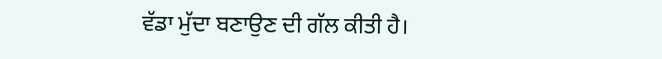ਵੱਡਾ ਮੁੱਦਾ ਬਣਾਉਣ ਦੀ ਗੱਲ ਕੀਤੀ ਹੈ।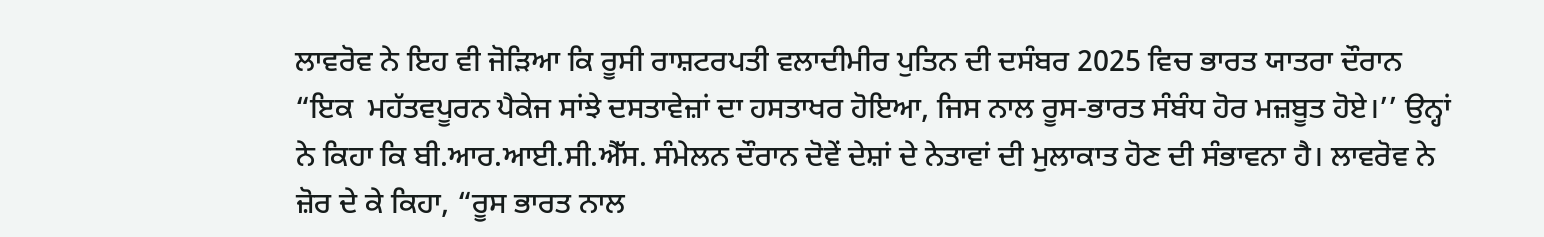ਲਾਵਰੋਵ ਨੇ ਇਹ ਵੀ ਜੋੜਿਆ ਕਿ ਰੂਸੀ ਰਾਸ਼ਟਰਪਤੀ ਵਲਾਦੀਮੀਰ ਪੁਤਿਨ ਦੀ ਦਸੰਬਰ 2025 ਵਿਚ ਭਾਰਤ ਯਾਤਰਾ ਦੌਰਾਨ “ਇਕ  ਮਹੱਤਵਪੂਰਨ ਪੈਕੇਜ ਸਾਂਝੇ ਦਸਤਾਵੇਜ਼ਾਂ ਦਾ ਹਸਤਾਖਰ ਹੋਇਆ, ਜਿਸ ਨਾਲ ਰੂਸ-ਭਾਰਤ ਸੰਬੰਧ ਹੋਰ ਮਜ਼ਬੂਤ ਹੋਏ।’’ ਉਨ੍ਹਾਂ ਨੇ ਕਿਹਾ ਕਿ ਬੀ.ਆਰ.ਆਈ.ਸੀ.ਐੱਸ. ਸੰਮੇਲਨ ਦੌਰਾਨ ਦੋਵੇਂ ਦੇਸ਼ਾਂ ਦੇ ਨੇਤਾਵਾਂ ਦੀ ਮੁਲਾਕਾਤ ਹੋਣ ਦੀ ਸੰਭਾਵਨਾ ਹੈ। ਲਾਵਰੋਵ ਨੇ ਜ਼ੋਰ ਦੇ ਕੇ ਕਿਹਾ, “ਰੂਸ ਭਾਰਤ ਨਾਲ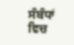ਸੰਬੰਧਾਂ ਵਿਚ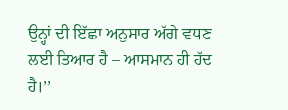ਉਨ੍ਹਾਂ ਦੀ ਇੱਛਾ ਅਨੁਸਾਰ ਅੱਗੇ ਵਧਣ ਲਈ ਤਿਆਰ ਹੈ – ਆਸਮਾਨ ਹੀ ਹੱਦ ਹੈ।’’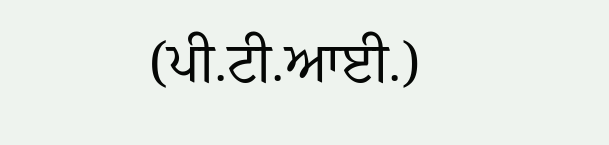(ਪੀ.ਟੀ.ਆਈ.)